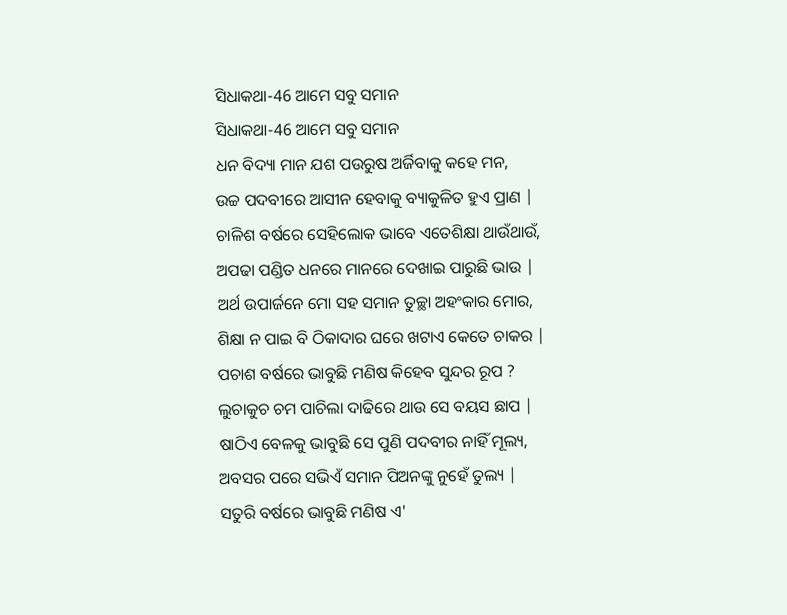ସିଧାକଥା-46 ଆମେ ସବୁ ସମାନ
ସିଧାକଥା-46 ଆମେ ସବୁ ସମାନ
ଧନ ବିଦ୍ୟା ମାନ ଯଶ ପଉରୁଷ ଅର୍ଜିବାକୁ କହେ ମନ,
ଉଚ୍ଚ ପଦବୀରେ ଆସୀନ ହେବାକୁ ବ୍ୟାକୁଳିତ ହୁଏ ପ୍ରାଣ |
ଚାଳିଶ ବର୍ଷରେ ସେହିଲୋକ ଭାବେ ଏତେଶିକ୍ଷା ଥାଉଁଥାଉଁ,
ଅପଢା ପଣ୍ଡିତ ଧନରେ ମାନରେ ଦେଖାଇ ପାରୁଛି ଭାଉ |
ଅର୍ଥ ଉପାର୍ଜନେ ମୋ ସହ ସମାନ ତୁଚ୍ଛା ଅହଂକାର ମୋର,
ଶିକ୍ଷା ନ ପାଇ ବି ଠିକାଦାର ଘରେ ଖଟାଏ କେତେ ଚାକର |
ପଚାଶ ବର୍ଷରେ ଭାବୁଛି ମଣିଷ କିହେବ ସୁନ୍ଦର ରୂପ ?
ଲୁଚାକୁଚ ଚମ ପାଚିଲା ଦାଢିରେ ଥାଉ ସେ ବୟସ ଛାପ |
ଷାଠିଏ ବେଳକୁ ଭାବୁଛି ସେ ପୁଣି ପଦବୀର ନାହିଁ ମୂଲ୍ୟ,
ଅବସର ପରେ ସଭିଏଁ ସମାନ ପିଅନଙ୍କୁ ନୁହେଁ ତୁଲ୍ୟ |
ସତୁରି ବର୍ଷରେ ଭାବୁଛି ମଣିଷ ଏ'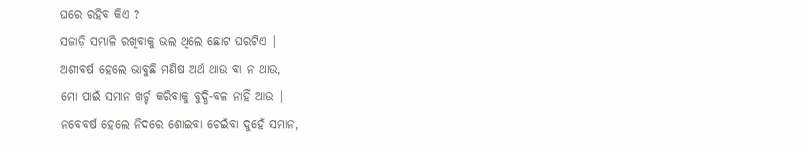ଘରେ ରହିବ କିଏ ?
ସଜାଡ଼ି ସମ୍ଭାଳି ରଖିବାକୁ ଭଲ ଥିଲେ ଛୋଟ ଘରଟିଏ |
ଅଶୀବର୍ଷ ହେଲେ ଭାବୁଛି ମଣିଷ ଅର୍ଥ ଥାଉ ବା ନ ଥାଉ,
ମୋ ପାଇଁ ସମାନ ଖର୍ଚ୍ଚ କରିବାକୁ ବୁଦ୍ଧି-ବଳ ନାହିଁ ଆଉ |
ନବେବର୍ଷ ହେଲେ ନିଦରେ ଶୋଇବା ଚେଇଁବା ଦୁହେଁ ସମାନ,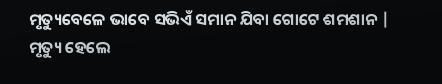ମୃତ୍ୟୁବେଳେ ଭାବେ ସଭିଏଁ ସମାନ ଯିବା ଗୋଟେ ଶମଶାନ |
ମୃତ୍ୟୁ ହେଲେ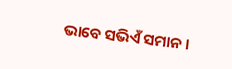ଭାବେ ସଭିଏଁ ସମାନ ।